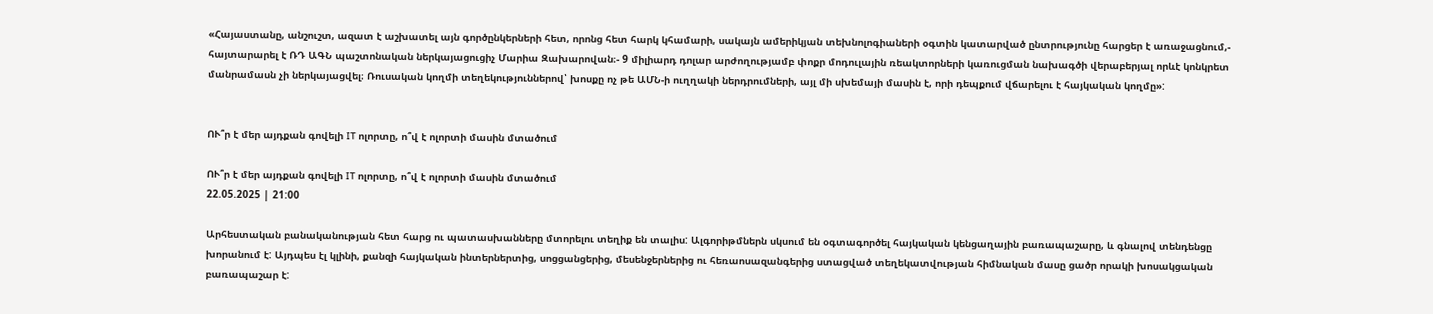«Հայաստանը, անշուշտ, ազատ է աշխատել այն գործընկերների հետ, որոնց հետ հարկ կհամարի, սակայն ամերիկյան տեխնոլոգիաների օգտին կատարված ընտրությունը հարցեր է առաջացնում,- հայտարարել է ՌԴ ԱԳՆ պաշտոնական ներկայացուցիչ Մարիա Զախարովան։- 9 միլիարդ դոլար արժողությամբ փոքր մոդուլային ռեակտորների կառուցման նախագծի վերաբերյալ որևէ կոնկրետ մանրամասն չի ներկայացվել։ Ռուսական կողմի տեղեկություններով՝ խոսքը ոչ թե ԱՄՆ-ի ուղղակի ներդրումների, այլ մի սխեմայի մասին է, որի դեպքում վճարելու է հայկական կողմը»:


ՈՒ՞ր է մեր այդքան գովելի IT ոլորտը, ո՞վ է ոլորտի մասին մտածում

ՈՒ՞ր է մեր այդքան գովելի IT ոլորտը, ո՞վ է ոլորտի մասին մտածում
22.05.2025 | 21:00

Արհեստական բանականության հետ հարց ու պատասխանները մտորելու տեղիք են տալիս: Ալգորիթմներն սկսում են օգտագործել հայկական կենցաղային բառապաշարը, և գնալով տենդենցը խորանում է: Այդպես էլ կլինի, քանզի հայկական ինտերներտից, սոցցանցերից, մեսենջերներից ու հեռաոսազանգերից ստացված տեղեկատվության հիմնական մասը ցածր որակի խոսակցական բառապաշար է: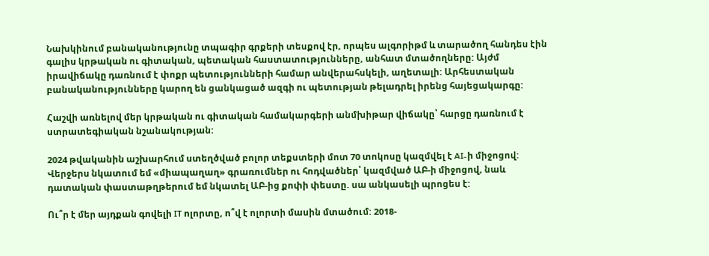Նախկինում բանականությունը տպագիր գրքերի տեսքով էր, որպես ալգորիթմ և տարածող հանդես էին գալիս կրթական ու գիտական, պետական հաստատությունները, անհատ մտածողները: Այժմ իրավիճակը դառնում է փոքր պետությունների համար անվերահսկելի, աղետալի: Արհեստական բանականությունները կարող են ցանկացած ազգի ու պետության թելադրել իրենց հայեցակարգը:

Հաշվի առնելով մեր կրթական ու գիտական համակարգերի անմխիթար վիճակը՝ հարցը դառնում է ստրատեգիական նշանակության:

2024 թվականին աշխարհում ստեղծված բոլոր տեքստերի մոտ 70 տոկոսը կազմվել է AI-ի միջոցով: Վերջերս նկատում եմ «միապաղաղ» գրառումներ ու հոդվածներ՝ կազմված ԱԲ-ի միջոցով, նաև դատական փաստաթղթերում եմ նկատել ԱԲ-ից քոփի փեստը. սա անկասելի պրոցես է:

Ու՞ր է մեր այդքան գովելի IT ոլորտը, ո՞վ է ոլորտի մասին մտածում: 2018-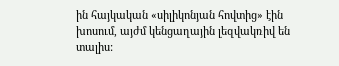ին հայկական «սիլիկոնյան հովտից» էին խոսում, այժմ կենցաղային լեզվակռիվ են տալիս: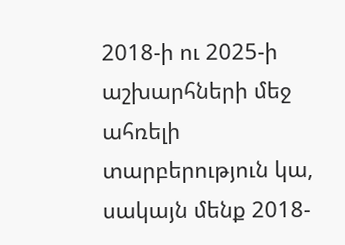2018-ի ու 2025-ի աշխարհների մեջ ահռելի տարբերություն կա, սակայն մենք 2018-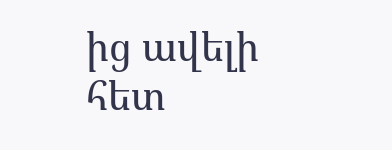ից ավելի հետ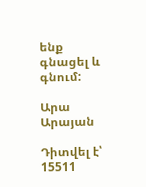ենք գնացել և գնում:

Արա Արայան

Դիտվել է՝ 15511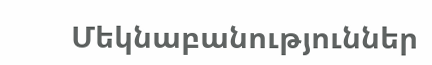Մեկնաբանություններ